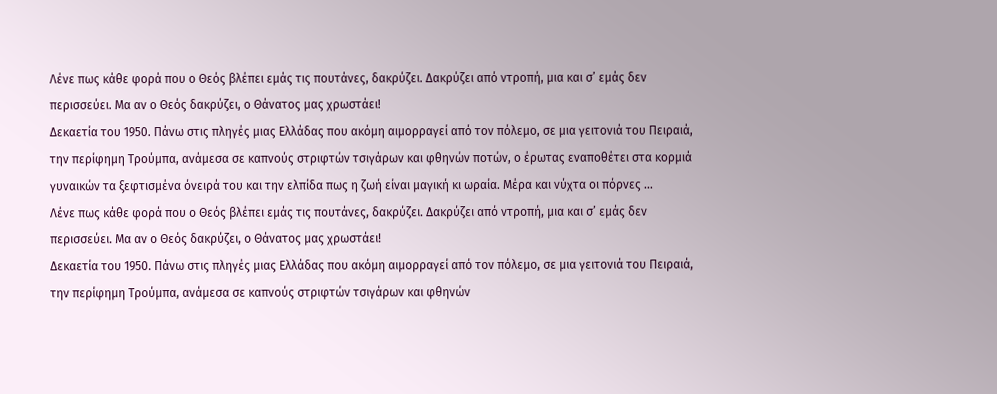Λένε πως κάθε φορά που ο Θεός βλέπει εμάς τις πουτάνες, δακρύζει. Δακρύζει από ντροπή, μια και σ’ εμάς δεν περισσεύει. Mα αν ο Θεός δακρύζει, ο Θάνατος μας χρωστάει!
Δεκαετία του 1950. Πάνω στις πληγές μιας Ελλάδας που ακόμη αιμορραγεί από τον πόλεμο, σε μια γειτονιά του Πειραιά, την περίφημη Τρούμπα, ανάμεσα σε καπνούς στριφτών τσιγάρων και φθηνών ποτών, ο έρωτας εναποθέτει στα κορμιά γυναικών τα ξεφτισμένα όνειρά του και την ελπίδα πως η ζωή είναι μαγική κι ωραία. Μέρα και νύχτα οι πόρνες ...
Λένε πως κάθε φορά που ο Θεός βλέπει εμάς τις πουτάνες, δακρύζει. Δακρύζει από ντροπή, μια και σ’ εμάς δεν περισσεύει. Mα αν ο Θεός δακρύζει, ο Θάνατος μας χρωστάει!
Δεκαετία του 1950. Πάνω στις πληγές μιας Ελλάδας που ακόμη αιμορραγεί από τον πόλεμο, σε μια γειτονιά του Πειραιά, την περίφημη Τρούμπα, ανάμεσα σε καπνούς στριφτών τσιγάρων και φθηνών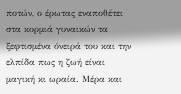ποτών, ο έρωτας εναποθέτει στα κορμιά γυναικών τα ξεφτισμένα όνειρά του και την ελπίδα πως η ζωή είναι μαγική κι ωραία. Μέρα και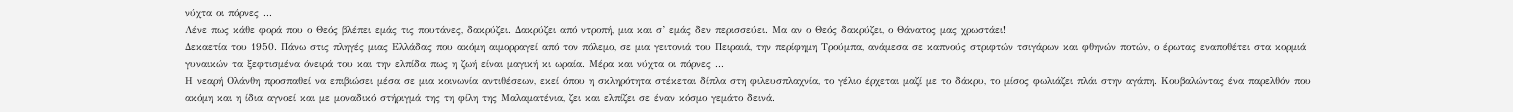νύχτα οι πόρνες ...
Λένε πως κάθε φορά που ο Θεός βλέπει εμάς τις πουτάνες, δακρύζει. Δακρύζει από ντροπή, μια και σ’ εμάς δεν περισσεύει. Mα αν ο Θεός δακρύζει, ο Θάνατος μας χρωστάει!
Δεκαετία του 1950. Πάνω στις πληγές μιας Ελλάδας που ακόμη αιμορραγεί από τον πόλεμο, σε μια γειτονιά του Πειραιά, την περίφημη Τρούμπα, ανάμεσα σε καπνούς στριφτών τσιγάρων και φθηνών ποτών, ο έρωτας εναποθέτει στα κορμιά γυναικών τα ξεφτισμένα όνειρά του και την ελπίδα πως η ζωή είναι μαγική κι ωραία. Μέρα και νύχτα οι πόρνες ...
Η νεαρή Ολάνθη προσπαθεί να επιβιώσει μέσα σε μια κοινωνία αντιθέσεων, εκεί όπου η σκληρότητα στέκεται δίπλα στη φιλευσπλαχνία, το γέλιο έρχεται μαζί με το δάκρυ, το μίσος φωλιάζει πλάι στην αγάπη. Κουβαλώντας ένα παρελθόν που ακόμη και η ίδια αγνοεί και με μοναδικό στήριγμά της τη φίλη της Μαλαματένια, ζει και ελπίζει σε έναν κόσμο γεμάτο δεινά.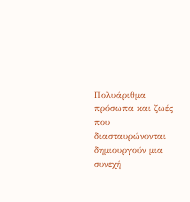Πολυάριθμα πρόσωπα και ζωές που διασταυρώνονται δημιουργούν μια συνεχή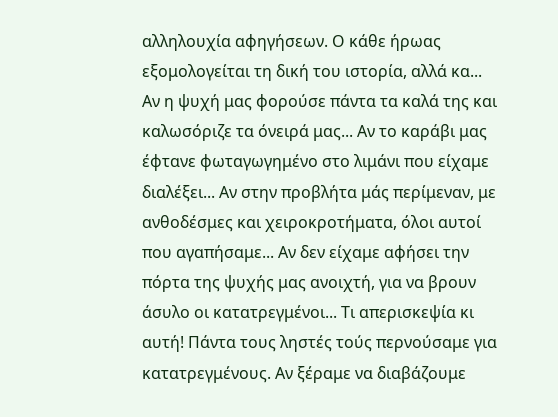αλληλουχία αφηγήσεων. Ο κάθε ήρωας εξομολογείται τη δική του ιστορία, αλλά κα...
Αν η ψυχή μας φορούσε πάντα τα καλά της και καλωσόριζε τα όνειρά μας... Αν το καράβι μας έφτανε φωταγωγημένο στο λιμάνι που είχαμε διαλέξει... Αν στην προβλήτα μάς περίμεναν, με ανθοδέσμες και χειροκροτήματα, όλοι αυτοί που αγαπήσαμε... Αν δεν είχαμε αφήσει την πόρτα της ψυχής μας ανοιχτή, για να βρουν άσυλο οι κατατρεγμένοι... Τι απερισκεψία κι αυτή! Πάντα τους ληστές τούς περνούσαμε για κατατρεγμένους. Αν ξέραμε να διαβάζουμε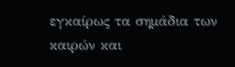εγκαίρως τα σημάδια των καιρών και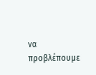να προβλέπουμε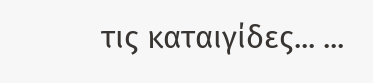τις καταιγίδες... ...